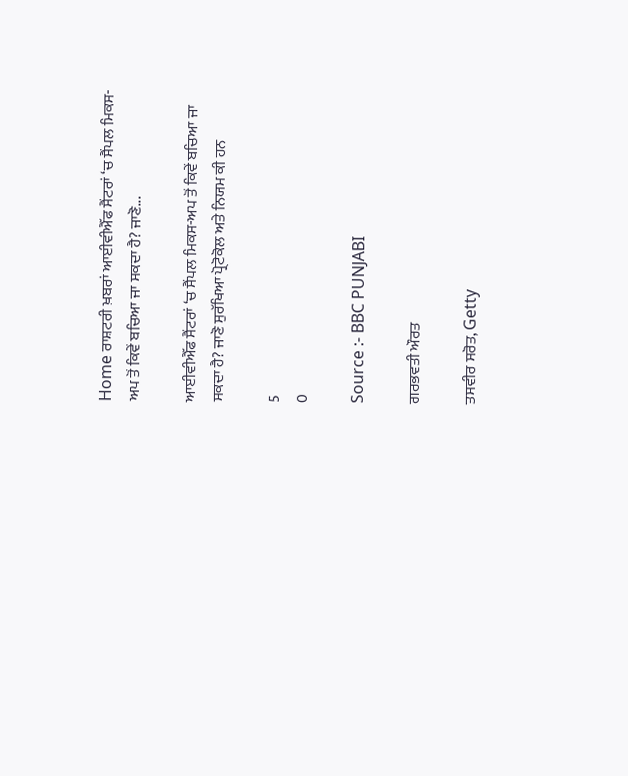Home ਰਾਸ਼ਟਰੀ ਖ਼ਬਰਾਂ ਆਈਵੀਐੱਫ ਸੈਂਟਰਾਂ ‘ਚ ਸੈਂਪਲ ਮਿਕਸ-ਅਪ ਤੋਂ ਕਿਵੇਂ ਬਚਿਆ ਜਾ ਸਕਦਾ ਹੈ? ਜਾਣੋ...

ਆਈਵੀਐੱਫ ਸੈਂਟਰਾਂ ‘ਚ ਸੈਂਪਲ ਮਿਕਸ-ਅਪ ਤੋਂ ਕਿਵੇਂ ਬਚਿਆ ਜਾ ਸਕਦਾ ਹੈ? ਜਾਣੋ ਸੁਰੱਖਿਆ ਪ੍ਰੋਟੋਕੋਲ ਅਤੇ ਨਿਯਮ ਕੀ ਹਨ

5
0

Source :- BBC PUNJABI

ਗਰਭਵਤੀ ਔਰਤ

ਤਸਵੀਰ ਸਰੋਤ, Getty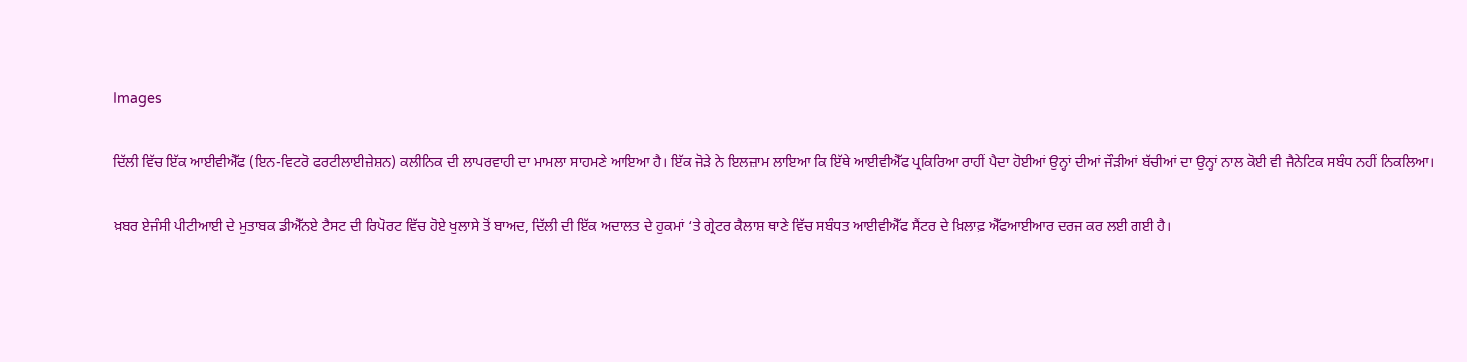Images

ਦਿੱਲੀ ਵਿੱਚ ਇੱਕ ਆਈਵੀਐੱਫ (ਇਨ-ਵਿਟਰੋ ਫਰਟੀਲਾਈਜ਼ੇਸ਼ਨ) ਕਲੀਨਿਕ ਦੀ ਲਾਪਰਵਾਹੀ ਦਾ ਮਾਮਲਾ ਸਾਹਮਣੇ ਆਇਆ ਹੈ। ਇੱਕ ਜੋੜੇ ਨੇ ਇਲਜ਼ਾਮ ਲਾਇਆ ਕਿ ਇੱਥੇ ਆਈਵੀਐੱਫ ਪ੍ਰਕਿਰਿਆ ਰਾਹੀਂ ਪੈਦਾ ਹੋਈਆਂ ਉਨ੍ਹਾਂ ਦੀਆਂ ਜੌੜੀਆਂ ਬੱਚੀਆਂ ਦਾ ਉਨ੍ਹਾਂ ਨਾਲ ਕੋਈ ਵੀ ਜੈਨੇਟਿਕ ਸਬੰਧ ਨਹੀਂ ਨਿਕਲਿਆ।

ਖ਼ਬਰ ਏਜੰਸੀ ਪੀਟੀਆਈ ਦੇ ਮੁਤਾਬਕ ਡੀਐੱਨਏ ਟੈਸਟ ਦੀ ਰਿਪੋਰਟ ਵਿੱਚ ਹੋਏ ਖੁਲਾਸੇ ਤੋਂ ਬਾਅਦ, ਦਿੱਲੀ ਦੀ ਇੱਕ ਅਦਾਲਤ ਦੇ ਹੁਕਮਾਂ ‘ਤੇ ਗ੍ਰੇਟਰ ਕੈਲਾਸ਼ ਥਾਣੇ ਵਿੱਚ ਸਬੰਧਤ ਆਈਵੀਐੱਫ ਸੈਂਟਰ ਦੇ ਖ਼ਿਲਾਫ਼ ਐੱਫਆਈਆਰ ਦਰਜ ਕਰ ਲਈ ਗਈ ਹੈ।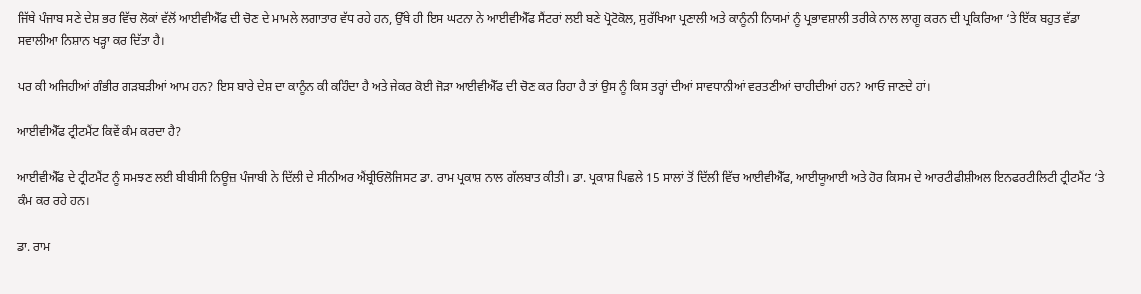ਜਿੱਥੇ ਪੰਜਾਬ ਸਣੇ ਦੇਸ਼ ਭਰ ਵਿੱਚ ਲੋਕਾਂ ਵੱਲੋਂ ਆਈਵੀਐੱਫ ਦੀ ਚੋਣ ਦੇ ਮਾਮਲੇ ਲਗਾਤਾਰ ਵੱਧ ਰਹੇ ਹਨ, ਉੱਥੇ ਹੀ ਇਸ ਘਟਨਾ ਨੇ ਆਈਵੀਐੱਫ ਸੈਂਟਰਾਂ ਲਈ ਬਣੇ ਪ੍ਰੋਟੋਕੋਲ, ਸੁਰੱਖਿਆ ਪ੍ਰਣਾਲੀ ਅਤੇ ਕਾਨੂੰਨੀ ਨਿਯਮਾਂ ਨੂੰ ਪ੍ਰਭਾਵਸ਼ਾਲੀ ਤਰੀਕੇ ਨਾਲ ਲਾਗੂ ਕਰਨ ਦੀ ਪ੍ਰਕਿਰਿਆ ‘ਤੇ ਇੱਕ ਬਹੁਤ ਵੱਡਾ ਸਵਾਲੀਆ ਨਿਸ਼ਾਨ ਖੜ੍ਹਾ ਕਰ ਦਿੱਤਾ ਹੈ।

ਪਰ ਕੀ ਅਜਿਹੀਆਂ ਗੰਭੀਰ ਗੜਬੜੀਆਂ ਆਮ ਹਨ? ਇਸ ਬਾਰੇ ਦੇਸ਼ ਦਾ ਕਾਨੂੰਨ ਕੀ ਕਹਿੰਦਾ ਹੈ ਅਤੇ ਜੇਕਰ ਕੋਈ ਜੋੜਾ ਆਈਵੀਐੱਫ ਦੀ ਚੋਣ ਕਰ ਰਿਹਾ ਹੈ ਤਾਂ ਉਸ ਨੂੰ ਕਿਸ ਤਰ੍ਹਾਂ ਦੀਆਂ ਸਾਵਧਾਨੀਆਂ ਵਰਤਣੀਆਂ ਚਾਹੀਦੀਆਂ ਹਨ? ਆਓ ਜਾਣਦੇ ਹਾਂ।

ਆਈਵੀਐੱਫ ਟ੍ਰੀਟਮੈਂਟ ਕਿਵੇਂ ਕੰਮ ਕਰਦਾ ਹੈ?

ਆਈਵੀਐੱਫ ਦੇ ਟ੍ਰੀਟਮੈਂਟ ਨੂੰ ਸਮਝਣ ਲਈ ਬੀਬੀਸੀ ਨਿਊਜ਼ ਪੰਜਾਬੀ ਨੇ ਦਿੱਲੀ ਦੇ ਸੀਨੀਅਰ ਐਂਬ੍ਰੀਓਲੋਜਿਸਟ ਡਾ. ਰਾਮ ਪ੍ਰਕਾਸ਼ ਨਾਲ ਗੱਲਬਾਤ ਕੀਤੀ। ਡਾ. ਪ੍ਰਕਾਸ਼ ਪਿਛਲੇ 15 ਸਾਲਾਂ ਤੋਂ ਦਿੱਲੀ ਵਿੱਚ ਆਈਵੀਐੱਫ, ਆਈਯੂਆਈ ਅਤੇ ਹੋਰ ਕਿਸਮ ਦੇ ਆਰਟੀਫੀਸ਼ੀਅਲ ਇਨਫਰਟੀਲਿਟੀ ਟ੍ਰੀਟਮੈਂਟ ‘ਤੇ ਕੰਮ ਕਰ ਰਹੇ ਹਨ।

ਡਾ. ਰਾਮ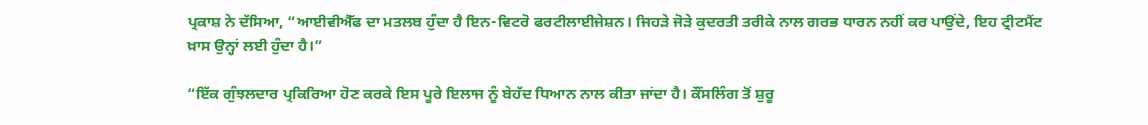ਪ੍ਰਕਾਸ਼ ਨੇ ਦੱਸਿਆ, “ਆਈਵੀਐੱਫ ਦਾ ਮਤਲਬ ਹੁੰਦਾ ਹੈ ਇਨ-ਵਿਟਰੋ ਫਰਟੀਲਾਈਜੇਸ਼ਨ। ਜਿਹੜੇ ਜੋੜੇ ਕੁਦਰਤੀ ਤਰੀਕੇ ਨਾਲ ਗਰਭ ਧਾਰਨ ਨਹੀਂ ਕਰ ਪਾਉਂਦੇ, ਇਹ ਟ੍ਰੀਟਮੈਂਟ ਖ਼ਾਸ ਉਨ੍ਹਾਂ ਲਈ ਹੁੰਦਾ ਹੈ।”

“ਇੱਕ ਗੁੰਝਲਦਾਰ ਪ੍ਰਕਿਰਿਆ ਹੋਣ ਕਰਕੇ ਇਸ ਪੂਰੇ ਇਲਾਜ ਨੂੰ ਬੇਹੱਦ ਧਿਆਨ ਨਾਲ ਕੀਤਾ ਜਾਂਦਾ ਹੈ। ਕੌਂਸਲਿੰਗ ਤੋਂ ਸ਼ੁਰੂ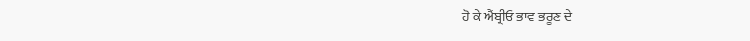ਹੋ ਕੇ ਐਂਬ੍ਰੀਓ ਭਾਵ ਭਰੂਣ ਦੇ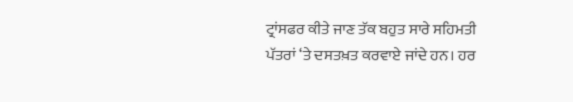ਟ੍ਰਾਂਸਫਰ ਕੀਤੇ ਜਾਣ ਤੱਕ ਬਹੁਤ ਸਾਰੇ ਸਹਿਮਤੀ ਪੱਤਰਾਂ ‘ਤੇ ਦਸਤਖ਼ਤ ਕਰਵਾਏ ਜਾਂਦੇ ਹਨ। ਹਰ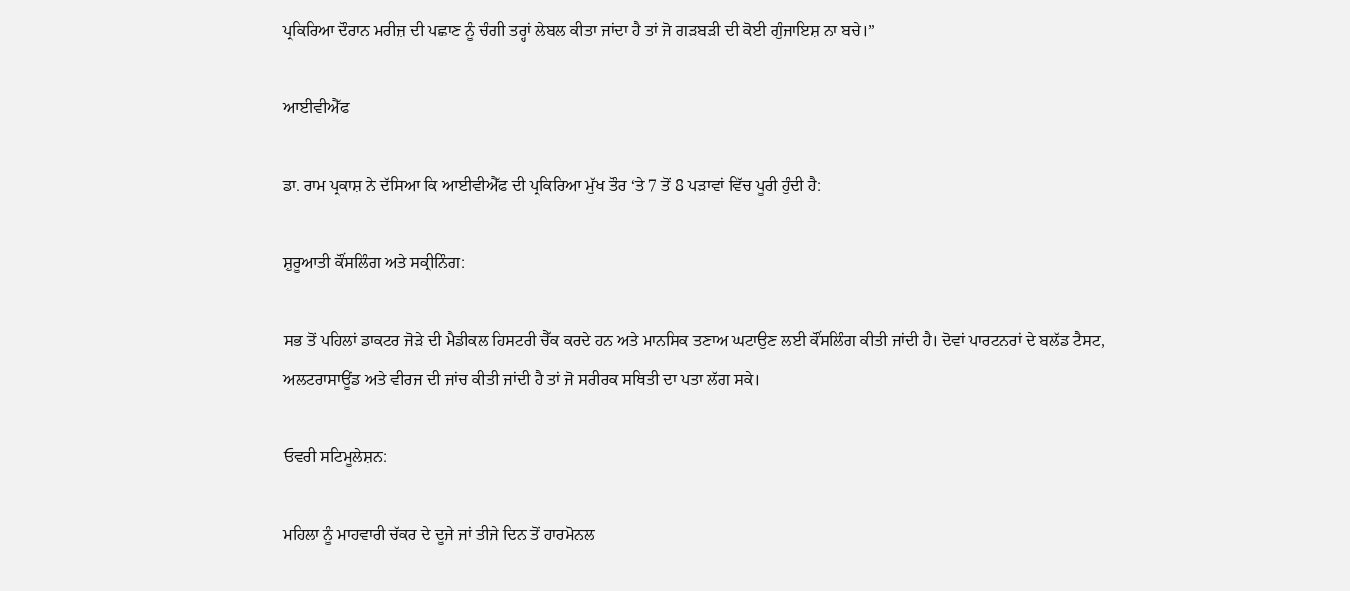ਪ੍ਰਕਿਰਿਆ ਦੌਰਾਨ ਮਰੀਜ਼ ਦੀ ਪਛਾਣ ਨੂੰ ਚੰਗੀ ਤਰ੍ਹਾਂ ਲੇਬਲ ਕੀਤਾ ਜਾਂਦਾ ਹੈ ਤਾਂ ਜੋ ਗੜਬੜੀ ਦੀ ਕੋਈ ਗੁੰਜਾਇਸ਼ ਨਾ ਬਚੇ।”

ਆਈਵੀਐੱਫ

ਡਾ. ਰਾਮ ਪ੍ਰਕਾਸ਼ ਨੇ ਦੱਸਿਆ ਕਿ ਆਈਵੀਐੱਫ ਦੀ ਪ੍ਰਕਿਰਿਆ ਮੁੱਖ ਤੌਰ ‘ਤੇ 7 ਤੋਂ 8 ਪੜਾਵਾਂ ਵਿੱਚ ਪੂਰੀ ਹੁੰਦੀ ਹੈ:

ਸ਼ੁਰੂਆਤੀ ਕੌਂਸਲਿੰਗ ਅਤੇ ਸਕ੍ਰੀਨਿੰਗ:

ਸਭ ਤੋਂ ਪਹਿਲਾਂ ਡਾਕਟਰ ਜੋੜੇ ਦੀ ਮੈਡੀਕਲ ਹਿਸਟਰੀ ਚੈੱਕ ਕਰਦੇ ਹਨ ਅਤੇ ਮਾਨਸਿਕ ਤਣਾਅ ਘਟਾਉਣ ਲਈ ਕੌਂਸਲਿੰਗ ਕੀਤੀ ਜਾਂਦੀ ਹੈ। ਦੋਵਾਂ ਪਾਰਟਨਰਾਂ ਦੇ ਬਲੱਡ ਟੈਸਟ, ਅਲਟਰਾਸਾਊਂਡ ਅਤੇ ਵੀਰਜ ਦੀ ਜਾਂਚ ਕੀਤੀ ਜਾਂਦੀ ਹੈ ਤਾਂ ਜੋ ਸਰੀਰਕ ਸਥਿਤੀ ਦਾ ਪਤਾ ਲੱਗ ਸਕੇ।

ਓਵਰੀ ਸਟਿਮੂਲੇਸ਼ਨ:

ਮਹਿਲਾ ਨੂੰ ਮਾਹਵਾਰੀ ਚੱਕਰ ਦੇ ਦੂਜੇ ਜਾਂ ਤੀਜੇ ਦਿਨ ਤੋਂ ਹਾਰਮੋਨਲ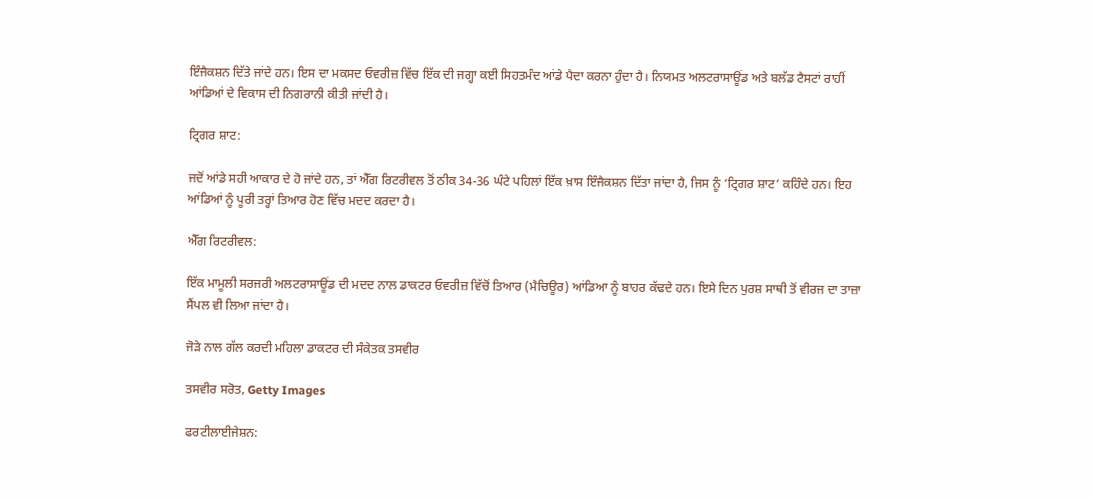ਇੰਜੈਕਸ਼ਨ ਦਿੱਤੇ ਜਾਂਦੇ ਹਨ। ਇਸ ਦਾ ਮਕਸਦ ਓਵਰੀਜ਼ ਵਿੱਚ ਇੱਕ ਦੀ ਜਗ੍ਹਾ ਕਈ ਸਿਹਤਮੰਦ ਆਂਡੇ ਪੈਦਾ ਕਰਨਾ ਹੁੰਦਾ ਹੈ। ਨਿਯਮਤ ਅਲਟਰਾਸਾਊਂਡ ਅਤੇ ਬਲੱਡ ਟੈਸਟਾਂ ਰਾਹੀਂ ਆਂਡਿਆਂ ਦੇ ਵਿਕਾਸ ਦੀ ਨਿਗਰਾਨੀ ਕੀਤੀ ਜਾਂਦੀ ਹੈ।

ਟ੍ਰਿਗਰ ਸ਼ਾਟ:

ਜਦੋਂ ਆਂਡੇ ਸਹੀ ਆਕਾਰ ਦੇ ਹੋ ਜਾਂਦੇ ਹਨ, ਤਾਂ ਐੱਗ ਰਿਟਰੀਵਲ ਤੋਂ ਠੀਕ 34-36 ਘੰਟੇ ਪਹਿਲਾਂ ਇੱਕ ਖ਼ਾਸ ਇੰਜੈਕਸ਼ਨ ਦਿੱਤਾ ਜਾਂਦਾ ਹੈ, ਜਿਸ ਨੂੰ ‘ਟ੍ਰਿਗਰ ਸ਼ਾਟ’ ਕਹਿੰਦੇ ਹਨ। ਇਹ ਆਂਡਿਆਂ ਨੂੰ ਪੂਰੀ ਤਰ੍ਹਾਂ ਤਿਆਰ ਹੋਣ ਵਿੱਚ ਮਦਦ ਕਰਦਾ ਹੈ।

ਐੱਗ ਰਿਟਰੀਵਲ:

ਇੱਕ ਮਾਮੂਲੀ ਸਰਜਰੀ ਅਲਟਰਾਸਾਊਂਡ ਦੀ ਮਦਦ ਨਾਲ ਡਾਕਟਰ ਓਵਰੀਜ਼ ਵਿੱਚੋਂ ਤਿਆਰ (ਮੈਚਿਊਰ) ਆਂਡਿਆ ਨੂੰ ਬਾਹਰ ਕੱਢਦੇ ਹਨ। ਇਸੇ ਦਿਨ ਪੁਰਸ਼ ਸਾਥੀ ਤੋਂ ਵੀਰਜ ਦਾ ਤਾਜ਼ਾ ਸੈਂਪਲ ਵੀ ਲਿਆ ਜਾਂਦਾ ਹੈ।

ਜੋੜੇ ਨਾਲ ਗੱਲ ਕਰਦੀ ਮਹਿਲਾ ਡਾਕਟਰ ਦੀ ਸੰਕੇਤਕ ਤਸਵੀਰ

ਤਸਵੀਰ ਸਰੋਤ, Getty Images

ਫਰਟੀਲਾਈਜੇਸ਼ਨ: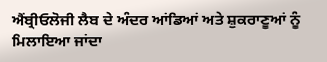ਐਂਬ੍ਰੀਓਲੋਜੀ ਲੈਬ ਦੇ ਅੰਦਰ ਆਂਡਿਆਂ ਅਤੇ ਸ਼ੁਕਰਾਣੂਆਂ ਨੂੰ ਮਿਲਾਇਆ ਜਾਂਦਾ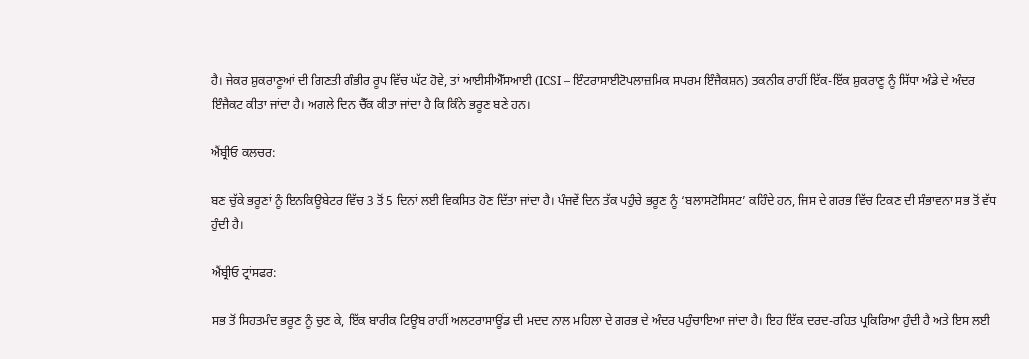ਹੈ। ਜੇਕਰ ਸ਼ੁਕਰਾਣੂਆਂ ਦੀ ਗਿਣਤੀ ਗੰਭੀਰ ਰੂਪ ਵਿੱਚ ਘੱਟ ਹੋਵੇ, ਤਾਂ ਆਈਸੀਐੱਸਆਈ (ICSI – ਇੰਟਰਾਸਾਈਟੋਪਲਾਜ਼ਮਿਕ ਸਪਰਮ ਇੰਜੈਕਸ਼ਨ) ਤਕਨੀਕ ਰਾਹੀਂ ਇੱਕ-ਇੱਕ ਸ਼ੁਕਰਾਣੂ ਨੂੰ ਸਿੱਧਾ ਅੰਡੇ ਦੇ ਅੰਦਰ ਇੰਜੈਕਟ ਕੀਤਾ ਜਾਂਦਾ ਹੈ। ਅਗਲੇ ਦਿਨ ਚੈੱਕ ਕੀਤਾ ਜਾਂਦਾ ਹੈ ਕਿ ਕਿੰਨੇ ਭਰੂਣ ਬਣੇ ਹਨ।

ਐਂਬ੍ਰੀਓ ਕਲਚਰ:

ਬਣ ਚੁੱਕੇ ਭਰੂਣਾਂ ਨੂੰ ਇਨਕਿਊਬੇਟਰ ਵਿੱਚ 3 ਤੋਂ 5 ਦਿਨਾਂ ਲਈ ਵਿਕਸਿਤ ਹੋਣ ਦਿੱਤਾ ਜਾਂਦਾ ਹੈ। ਪੰਜਵੇਂ ਦਿਨ ਤੱਕ ਪਹੁੰਚੇ ਭਰੂਣ ਨੂੰ ‘ਬਲਾਸਟੋਸਿਸਟ’ ਕਹਿੰਦੇ ਹਨ, ਜਿਸ ਦੇ ਗਰਭ ਵਿੱਚ ਟਿਕਣ ਦੀ ਸੰਭਾਵਨਾ ਸਭ ਤੋਂ ਵੱਧ ਹੁੰਦੀ ਹੈ।

ਐਂਬ੍ਰੀਓ ਟ੍ਰਾਂਸਫਰ:

ਸਭ ਤੋਂ ਸਿਹਤਮੰਦ ਭਰੂਣ ਨੂੰ ਚੁਣ ਕੇ, ਇੱਕ ਬਾਰੀਕ ਟਿਊਬ ਰਾਹੀਂ ਅਲਟਰਾਸਾਊਂਡ ਦੀ ਮਦਦ ਨਾਲ ਮਹਿਲਾ ਦੇ ਗਰਭ ਦੇ ਅੰਦਰ ਪਹੁੰਚਾਇਆ ਜਾਂਦਾ ਹੈ। ਇਹ ਇੱਕ ਦਰਦ-ਰਹਿਤ ਪ੍ਰਕਿਰਿਆ ਹੁੰਦੀ ਹੈ ਅਤੇ ਇਸ ਲਈ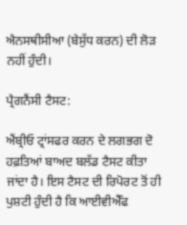ਐਨਸਥੀਸੀਆ (ਬੇਸੁੱਧ ਕਰਨ) ਦੀ ਲੋੜ ਨਹੀਂ ਹੁੰਦੀ।

ਪ੍ਰੈਗਨੈਂਸੀ ਟੈਸਟ:

ਐਂਬ੍ਰੀਓ ਟ੍ਰਾਂਸਫਰ ਕਰਨ ਦੇ ਲਗਭਗ ਦੋ ਹਫ਼ਤਿਆਂ ਬਾਅਦ ਬਲੱਡ ਟੈਸਟ ਕੀਤਾ ਜਾਂਦਾ ਹੈ। ਇਸ ਟੈਸਟ ਦੀ ਰਿਪੋਰਟ ਤੋਂ ਹੀ ਪੁਸ਼ਟੀ ਹੁੰਦੀ ਹੈ ਕਿ ਆਈਵੀਐੱਫ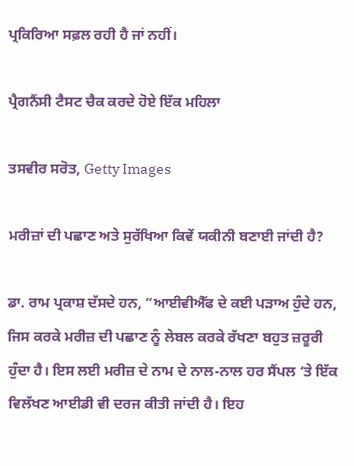ਪ੍ਰਕਿਰਿਆ ਸਫ਼ਲ ਰਹੀ ਹੈ ਜਾਂ ਨਹੀਂ।

ਪ੍ਰੈਗਨੈਂਸੀ ਟੈਸਟ ਚੈਕ ਕਰਦੇ ਹੋਏ ਇੱਕ ਮਹਿਲਾ

ਤਸਵੀਰ ਸਰੋਤ, Getty Images

ਮਰੀਜ਼ਾਂ ਦੀ ਪਛਾਣ ਅਤੇ ਸੁਰੱਖਿਆ ਕਿਵੇਂ ਯਕੀਨੀ ਬਣਾਈ ਜਾਂਦੀ ਹੈ?

ਡਾ. ਰਾਮ ਪ੍ਰਕਾਸ਼ ਦੱਸਦੇ ਹਨ, “ਆਈਵੀਐੱਫ ਦੇ ਕਈ ਪੜਾਅ ਹੁੰਦੇ ਹਨ, ਜਿਸ ਕਰਕੇ ਮਰੀਜ਼ ਦੀ ਪਛਾਣ ਨੂੰ ਲੇਬਲ ਕਰਕੇ ਰੱਖਣਾ ਬਹੁਤ ਜ਼ਰੂਰੀ ਹੁੰਦਾ ਹੈ। ਇਸ ਲਈ ਮਰੀਜ਼ ਦੇ ਨਾਮ ਦੇ ਨਾਲ-ਨਾਲ ਹਰ ਸੈਂਪਲ ‘ਤੇ ਇੱਕ ਵਿਲੱਖਣ ਆਈਡੀ ਵੀ ਦਰਜ ਕੀਤੀ ਜਾਂਦੀ ਹੈ। ਇਹ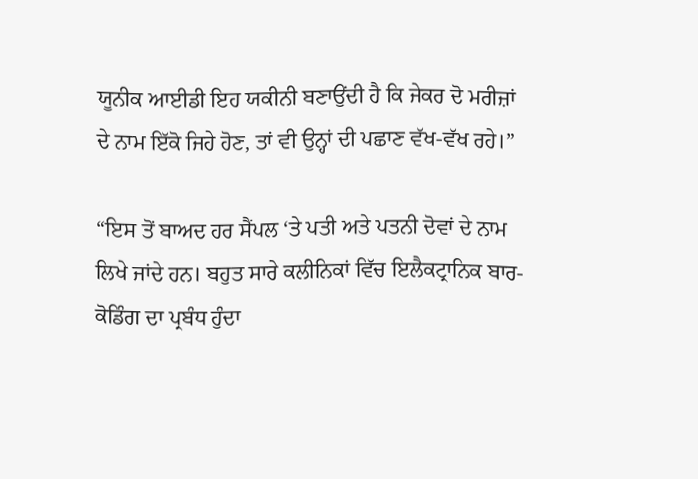ਯੂਨੀਕ ਆਈਡੀ ਇਹ ਯਕੀਨੀ ਬਣਾਉਂਦੀ ਹੈ ਕਿ ਜੇਕਰ ਦੋ ਮਰੀਜ਼ਾਂ ਦੇ ਨਾਮ ਇੱਕੋ ਜਿਹੇ ਹੋਣ, ਤਾਂ ਵੀ ਉਨ੍ਹਾਂ ਦੀ ਪਛਾਣ ਵੱਖ-ਵੱਖ ਰਹੇ।”

“ਇਸ ਤੋਂ ਬਾਅਦ ਹਰ ਸੈਂਪਲ ‘ਤੇ ਪਤੀ ਅਤੇ ਪਤਨੀ ਦੋਵਾਂ ਦੇ ਨਾਮ ਲਿਖੇ ਜਾਂਦੇ ਹਨ। ਬਹੁਤ ਸਾਰੇ ਕਲੀਨਿਕਾਂ ਵਿੱਚ ਇਲੈਕਟ੍ਰਾਨਿਕ ਬਾਰ-ਕੋਡਿੰਗ ਦਾ ਪ੍ਰਬੰਧ ਹੁੰਦਾ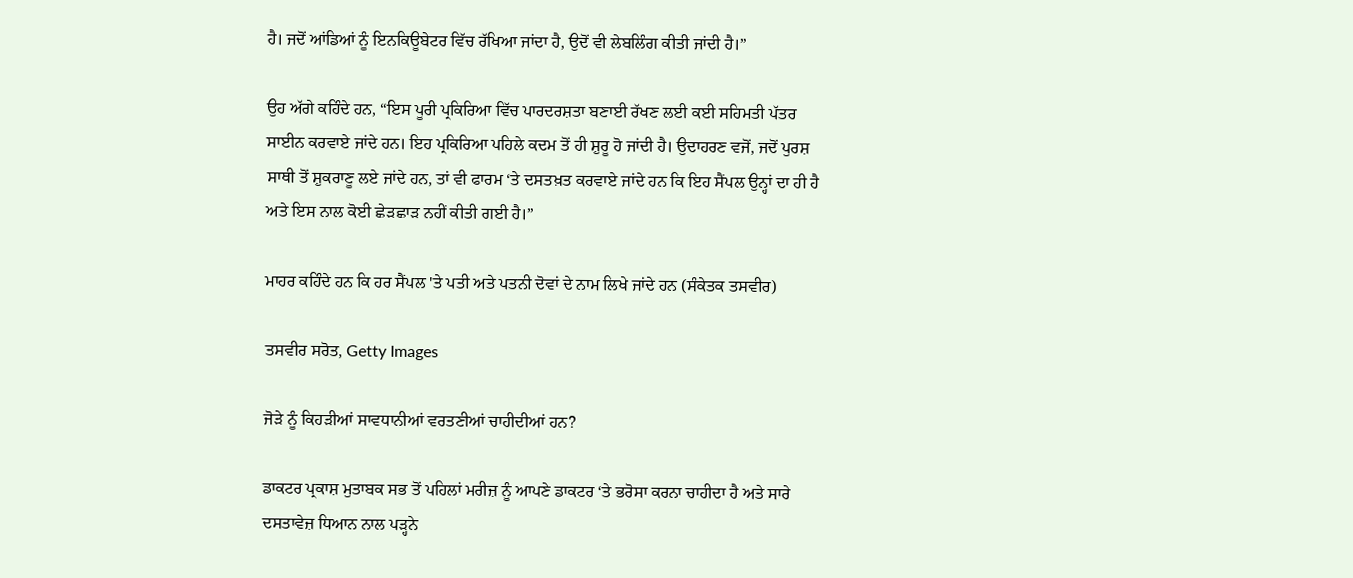ਹੈ। ਜਦੋਂ ਆਂਡਿਆਂ ਨੂੰ ਇਨਕਿਊਬੇਟਰ ਵਿੱਚ ਰੱਖਿਆ ਜਾਂਦਾ ਹੈ, ਉਦੋਂ ਵੀ ਲੇਬਲਿੰਗ ਕੀਤੀ ਜਾਂਦੀ ਹੈ।”

ਉਹ ਅੱਗੇ ਕਹਿੰਦੇ ਹਨ, “ਇਸ ਪੂਰੀ ਪ੍ਰਕਿਰਿਆ ਵਿੱਚ ਪਾਰਦਰਸ਼ਤਾ ਬਣਾਈ ਰੱਖਣ ਲਈ ਕਈ ਸਹਿਮਤੀ ਪੱਤਰ ਸਾਈਨ ਕਰਵਾਏ ਜਾਂਦੇ ਹਨ। ਇਹ ਪ੍ਰਕਿਰਿਆ ਪਹਿਲੇ ਕਦਮ ਤੋਂ ਹੀ ਸ਼ੁਰੂ ਹੋ ਜਾਂਦੀ ਹੈ। ਉਦਾਹਰਣ ਵਜੋਂ, ਜਦੋਂ ਪੁਰਸ਼ ਸਾਥੀ ਤੋਂ ਸ਼ੁਕਰਾਣੂ ਲਏ ਜਾਂਦੇ ਹਨ, ਤਾਂ ਵੀ ਫਾਰਮ ‘ਤੇ ਦਸਤਖ਼ਤ ਕਰਵਾਏ ਜਾਂਦੇ ਹਨ ਕਿ ਇਹ ਸੈਂਪਲ ਉਨ੍ਹਾਂ ਦਾ ਹੀ ਹੈ ਅਤੇ ਇਸ ਨਾਲ ਕੋਈ ਛੇੜਛਾੜ ਨਹੀਂ ਕੀਤੀ ਗਈ ਹੈ।”

ਮਾਹਰ ਕਹਿੰਦੇ ਹਨ ਕਿ ਹਰ ਸੈਂਪਲ 'ਤੇ ਪਤੀ ਅਤੇ ਪਤਨੀ ਦੋਵਾਂ ਦੇ ਨਾਮ ਲਿਖੇ ਜਾਂਦੇ ਹਨ (ਸੰਕੇਤਕ ਤਸਵੀਰ)

ਤਸਵੀਰ ਸਰੋਤ, Getty Images

ਜੋੜੇ ਨੂੰ ਕਿਹੜੀਆਂ ਸਾਵਧਾਨੀਆਂ ਵਰਤਣੀਆਂ ਚਾਹੀਦੀਆਂ ਹਨ?

ਡਾਕਟਰ ਪ੍ਰਕਾਸ਼ ਮੁਤਾਬਕ ਸਭ ਤੋਂ ਪਹਿਲਾਂ ਮਰੀਜ਼ ਨੂੰ ਆਪਣੇ ਡਾਕਟਰ ‘ਤੇ ਭਰੋਸਾ ਕਰਨਾ ਚਾਹੀਦਾ ਹੈ ਅਤੇ ਸਾਰੇ ਦਸਤਾਵੇਜ਼ ਧਿਆਨ ਨਾਲ ਪੜ੍ਹਨੇ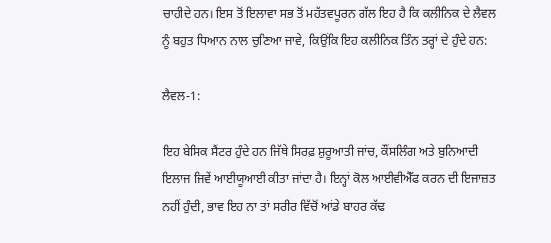ਚਾਹੀਦੇ ਹਨ। ਇਸ ਤੋਂ ਇਲਾਵਾ ਸਭ ਤੋਂ ਮਹੱਤਵਪੂਰਨ ਗੱਲ ਇਹ ਹੈ ਕਿ ਕਲੀਨਿਕ ਦੇ ਲੈਵਲ ਨੂੰ ਬਹੁਤ ਧਿਆਨ ਨਾਲ ਚੁਣਿਆ ਜਾਵੇ, ਕਿਉਂਕਿ ਇਹ ਕਲੀਨਿਕ ਤਿੰਨ ਤਰ੍ਹਾਂ ਦੇ ਹੁੰਦੇ ਹਨ:

ਲੈਵਲ-1:

ਇਹ ਬੇਸਿਕ ਸੈਂਟਰ ਹੁੰਦੇ ਹਨ ਜਿੱਥੇ ਸਿਰਫ਼ ਸ਼ੁਰੂਆਤੀ ਜਾਂਚ, ਕੌਂਸਲਿੰਗ ਅਤੇ ਬੁਨਿਆਦੀ ਇਲਾਜ ਜਿਵੇਂ ਆਈਯੂਆਈ ਕੀਤਾ ਜਾਂਦਾ ਹੈ। ਇਨ੍ਹਾਂ ਕੋਲ ਆਈਵੀਐੱਫ ਕਰਨ ਦੀ ਇਜਾਜ਼ਤ ਨਹੀਂ ਹੁੰਦੀ, ਭਾਵ ਇਹ ਨਾ ਤਾਂ ਸਰੀਰ ਵਿੱਚੋਂ ਆਂਡੇ ਬਾਹਰ ਕੱਢ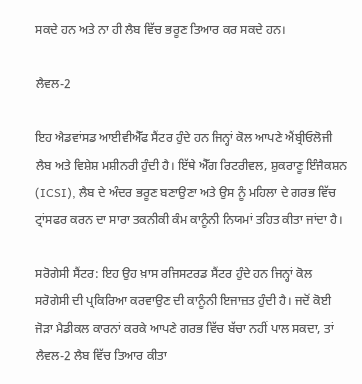ਸਕਦੇ ਹਨ ਅਤੇ ਨਾ ਹੀ ਲੈਬ ਵਿੱਚ ਭਰੂਣ ਤਿਆਰ ਕਰ ਸਕਦੇ ਹਨ।

ਲੈਵਲ-2

ਇਹ ਐਡਵਾਂਸਡ ਆਈਵੀਐੱਫ ਸੈਂਟਰ ਹੁੰਦੇ ਹਨ ਜਿਨ੍ਹਾਂ ਕੋਲ ਆਪਣੇ ਐਂਬ੍ਰੀਓਲੋਜੀ ਲੈਬ ਅਤੇ ਵਿਸ਼ੇਸ਼ ਮਸ਼ੀਨਰੀ ਹੁੰਦੀ ਹੈ। ਇੱਥੇ ਐੱਗ ਰਿਟਰੀਵਲ, ਸ਼ੁਕਰਾਣੂ ਇੰਜੈਕਸ਼ਨ (ICSI), ਲੈਬ ਦੇ ਅੰਦਰ ਭਰੂਣ ਬਣਾਉਣਾ ਅਤੇ ਉਸ ਨੂੰ ਮਹਿਲਾ ਦੇ ਗਰਭ ਵਿੱਚ ਟ੍ਰਾਂਸਫਰ ਕਰਨ ਦਾ ਸਾਰਾ ਤਕਨੀਕੀ ਕੰਮ ਕਾਨੂੰਨੀ ਨਿਯਮਾਂ ਤਹਿਤ ਕੀਤਾ ਜਾਂਦਾ ਹੈ।

ਸਰੋਗੇਸੀ ਸੈਂਟਰ: ਇਹ ਉਹ ਖ਼ਾਸ ਰਜਿਸਟਰਡ ਸੈਂਟਰ ਹੁੰਦੇ ਹਨ ਜਿਨ੍ਹਾਂ ਕੋਲ ਸਰੋਗੇਸੀ ਦੀ ਪ੍ਰਕਿਰਿਆ ਕਰਵਾਉਣ ਦੀ ਕਾਨੂੰਨੀ ਇਜਾਜ਼ਤ ਹੁੰਦੀ ਹੈ। ਜਦੋਂ ਕੋਈ ਜੋੜਾ ਮੈਡੀਕਲ ਕਾਰਨਾਂ ਕਰਕੇ ਆਪਣੇ ਗਰਭ ਵਿੱਚ ਬੱਚਾ ਨਹੀਂ ਪਾਲ ਸਕਦਾ, ਤਾਂ ਲੈਵਲ-2 ਲੈਬ ਵਿੱਚ ਤਿਆਰ ਕੀਤਾ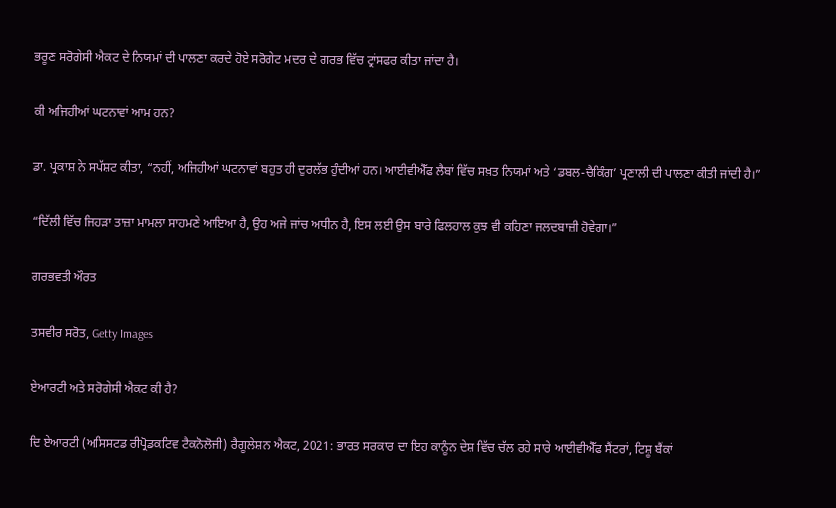ਭਰੂਣ ਸਰੋਗੇਸੀ ਐਕਟ ਦੇ ਨਿਯਮਾਂ ਦੀ ਪਾਲਣਾ ਕਰਦੇ ਹੋਏ ਸਰੋਗੇਟ ਮਦਰ ਦੇ ਗਰਭ ਵਿੱਚ ਟ੍ਰਾਂਸਫਰ ਕੀਤਾ ਜਾਂਦਾ ਹੈ।

ਕੀ ਅਜਿਹੀਆਂ ਘਟਨਾਵਾਂ ਆਮ ਹਨ?

ਡਾ. ਪ੍ਰਕਾਸ਼ ਨੇ ਸਪੱਸ਼ਟ ਕੀਤਾ, “ਨਹੀਂ, ਅਜਿਹੀਆਂ ਘਟਨਾਵਾਂ ਬਹੁਤ ਹੀ ਦੁਰਲੱਭ ਹੁੰਦੀਆਂ ਹਨ। ਆਈਵੀਐੱਫ ਲੈਬਾਂ ਵਿੱਚ ਸਖ਼ਤ ਨਿਯਮਾਂ ਅਤੇ ‘ਡਬਲ-ਚੈਕਿੰਗ’ ਪ੍ਰਣਾਲੀ ਦੀ ਪਾਲਣਾ ਕੀਤੀ ਜਾਂਦੀ ਹੈ।”

“ਦਿੱਲੀ ਵਿੱਚ ਜਿਹੜਾ ਤਾਜ਼ਾ ਮਾਮਲਾ ਸਾਹਮਣੇ ਆਇਆ ਹੈ, ਉਹ ਅਜੇ ਜਾਂਚ ਅਧੀਨ ਹੈ, ਇਸ ਲਈ ਉਸ ਬਾਰੇ ਫਿਲਹਾਲ ਕੁਝ ਵੀ ਕਹਿਣਾ ਜਲਦਬਾਜ਼ੀ ਹੋਵੇਗਾ।”

ਗਰਭਵਤੀ ਔਰਤ

ਤਸਵੀਰ ਸਰੋਤ, Getty Images

ਏਆਰਟੀ ਅਤੇ ਸਰੋਗੇਸੀ ਐਕਟ ਕੀ ਹੈ?

ਦਿ ਏਆਰਟੀ (ਅਸਿਸਟਡ ਰੀਪ੍ਰੋਡਕਟਿਵ ਟੈਕਨੋਲੋਜੀ) ਰੈਗੂਲੇਸ਼ਨ ਐਕਟ, 2021: ਭਾਰਤ ਸਰਕਾਰ ਦਾ ਇਹ ਕਾਨੂੰਨ ਦੇਸ਼ ਵਿੱਚ ਚੱਲ ਰਹੇ ਸਾਰੇ ਆਈਵੀਐੱਫ ਸੈਂਟਰਾਂ, ਟਿਸ਼ੂ ਬੈਂਕਾਂ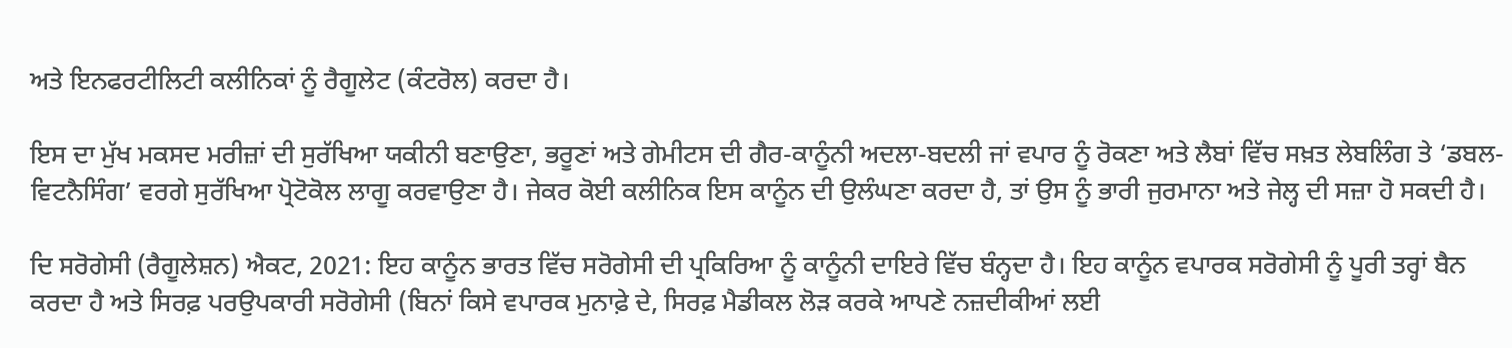ਅਤੇ ਇਨਫਰਟੀਲਿਟੀ ਕਲੀਨਿਕਾਂ ਨੂੰ ਰੈਗੂਲੇਟ (ਕੰਟਰੋਲ) ਕਰਦਾ ਹੈ।

ਇਸ ਦਾ ਮੁੱਖ ਮਕਸਦ ਮਰੀਜ਼ਾਂ ਦੀ ਸੁਰੱਖਿਆ ਯਕੀਨੀ ਬਣਾਉਣਾ, ਭਰੂਣਾਂ ਅਤੇ ਗੇਮੀਟਸ ਦੀ ਗੈਰ-ਕਾਨੂੰਨੀ ਅਦਲਾ-ਬਦਲੀ ਜਾਂ ਵਪਾਰ ਨੂੰ ਰੋਕਣਾ ਅਤੇ ਲੈਬਾਂ ਵਿੱਚ ਸਖ਼ਤ ਲੇਬਲਿੰਗ ਤੇ ‘ਡਬਲ-ਵਿਟਨੈਸਿੰਗ’ ਵਰਗੇ ਸੁਰੱਖਿਆ ਪ੍ਰੋਟੋਕੋਲ ਲਾਗੂ ਕਰਵਾਉਣਾ ਹੈ। ਜੇਕਰ ਕੋਈ ਕਲੀਨਿਕ ਇਸ ਕਾਨੂੰਨ ਦੀ ਉਲੰਘਣਾ ਕਰਦਾ ਹੈ, ਤਾਂ ਉਸ ਨੂੰ ਭਾਰੀ ਜੁਰਮਾਨਾ ਅਤੇ ਜੇਲ੍ਹ ਦੀ ਸਜ਼ਾ ਹੋ ਸਕਦੀ ਹੈ।

ਦਿ ਸਰੋਗੇਸੀ (ਰੈਗੂਲੇਸ਼ਨ) ਐਕਟ, 2021: ਇਹ ਕਾਨੂੰਨ ਭਾਰਤ ਵਿੱਚ ਸਰੋਗੇਸੀ ਦੀ ਪ੍ਰਕਿਰਿਆ ਨੂੰ ਕਾਨੂੰਨੀ ਦਾਇਰੇ ਵਿੱਚ ਬੰਨ੍ਹਦਾ ਹੈ। ਇਹ ਕਾਨੂੰਨ ਵਪਾਰਕ ਸਰੋਗੇਸੀ ਨੂੰ ਪੂਰੀ ਤਰ੍ਹਾਂ ਬੈਨ ਕਰਦਾ ਹੈ ਅਤੇ ਸਿਰਫ਼ ਪਰਉਪਕਾਰੀ ਸਰੋਗੇਸੀ (ਬਿਨਾਂ ਕਿਸੇ ਵਪਾਰਕ ਮੁਨਾਫ਼ੇ ਦੇ, ਸਿਰਫ਼ ਮੈਡੀਕਲ ਲੋੜ ਕਰਕੇ ਆਪਣੇ ਨਜ਼ਦੀਕੀਆਂ ਲਈ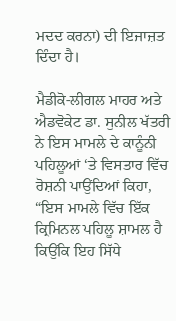ਮਦਦ ਕਰਨਾ) ਦੀ ਇਜਾਜ਼ਤ ਦਿੰਦਾ ਹੈ।

ਮੈਡੀਕੋ-ਲੀਗਲ ਮਾਹਰ ਅਤੇ ਐਡਵੋਕੇਟ ਡਾ. ਸੁਨੀਲ ਖੱਤਰੀ ਨੇ ਇਸ ਮਾਮਲੇ ਦੇ ਕਾਨੂੰਨੀ ਪਹਿਲੂਆਂ ‘ਤੇ ਵਿਸਤਾਰ ਵਿੱਚ ਰੋਸ਼ਨੀ ਪਾਉਂਦਿਆਂ ਕਿਹਾ, “ਇਸ ਮਾਮਲੇ ਵਿੱਚ ਇੱਕ ਕ੍ਰਿਮਿਨਲ ਪਹਿਲੂ ਸ਼ਾਮਲ ਹੈ ਕਿਉਂਕਿ ਇਹ ਸਿੱਧੇ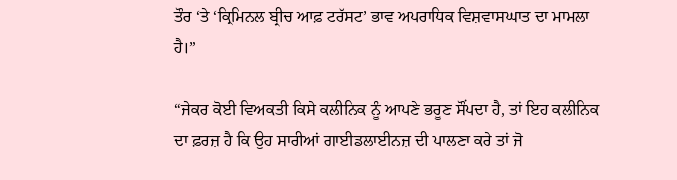ਤੌਰ ‘ਤੇ ‘ਕ੍ਰਿਮਿਨਲ ਬ੍ਰੀਚ ਆਫ਼ ਟਰੱਸਟ’ ਭਾਵ ਅਪਰਾਧਿਕ ਵਿਸ਼ਵਾਸਘਾਤ ਦਾ ਮਾਮਲਾ ਹੈ।”

“ਜੇਕਰ ਕੋਈ ਵਿਅਕਤੀ ਕਿਸੇ ਕਲੀਨਿਕ ਨੂੰ ਆਪਣੇ ਭਰੂਣ ਸੌਂਪਦਾ ਹੈ, ਤਾਂ ਇਹ ਕਲੀਨਿਕ ਦਾ ਫ਼ਰਜ਼ ਹੈ ਕਿ ਉਹ ਸਾਰੀਆਂ ਗਾਈਡਲਾਈਨਜ਼ ਦੀ ਪਾਲਣਾ ਕਰੇ ਤਾਂ ਜੋ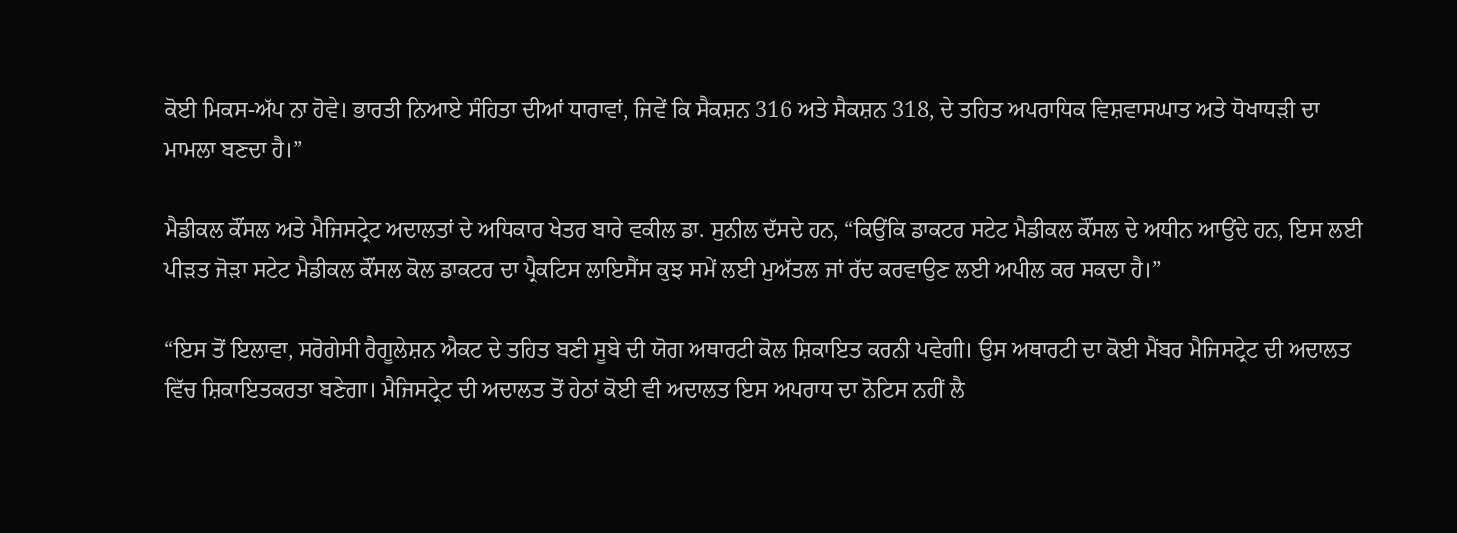ਕੋਈ ਮਿਕਸ-ਅੱਪ ਨਾ ਹੋਵੇ। ਭਾਰਤੀ ਨਿਆਏ ਸੰਹਿਤਾ ਦੀਆਂ ਧਾਰਾਵਾਂ, ਜਿਵੇਂ ਕਿ ਸੈਕਸ਼ਨ 316 ਅਤੇ ਸੈਕਸ਼ਨ 318, ਦੇ ਤਹਿਤ ਅਪਰਾਧਿਕ ਵਿਸ਼ਵਾਸਘਾਤ ਅਤੇ ਧੋਖਾਧੜੀ ਦਾ ਮਾਮਲਾ ਬਣਦਾ ਹੈ।”

ਮੈਡੀਕਲ ਕੌਂਸਲ ਅਤੇ ਮੈਜਿਸਟ੍ਰੇਟ ਅਦਾਲਤਾਂ ਦੇ ਅਧਿਕਾਰ ਖੇਤਰ ਬਾਰੇ ਵਕੀਲ ਡਾ. ਸੁਨੀਲ ਦੱਸਦੇ ਹਨ, “ਕਿਉਂਕਿ ਡਾਕਟਰ ਸਟੇਟ ਮੈਡੀਕਲ ਕੌਂਸਲ ਦੇ ਅਧੀਨ ਆਉਂਦੇ ਹਨ, ਇਸ ਲਈ ਪੀੜਤ ਜੋੜਾ ਸਟੇਟ ਮੈਡੀਕਲ ਕੌਂਸਲ ਕੋਲ ਡਾਕਟਰ ਦਾ ਪ੍ਰੈਕਟਿਸ ਲਾਇਸੈਂਸ ਕੁਝ ਸਮੇਂ ਲਈ ਮੁਅੱਤਲ ਜਾਂ ਰੱਦ ਕਰਵਾਉਣ ਲਈ ਅਪੀਲ ਕਰ ਸਕਦਾ ਹੈ।”

“ਇਸ ਤੋਂ ਇਲਾਵਾ, ਸਰੋਗੇਸੀ ਰੈਗੂਲੇਸ਼ਨ ਐਕਟ ਦੇ ਤਹਿਤ ਬਣੀ ਸੂਬੇ ਦੀ ਯੋਗ ਅਥਾਰਟੀ ਕੋਲ ਸ਼ਿਕਾਇਤ ਕਰਨੀ ਪਵੇਗੀ। ਉਸ ਅਥਾਰਟੀ ਦਾ ਕੋਈ ਮੈਂਬਰ ਮੈਜਿਸਟ੍ਰੇਟ ਦੀ ਅਦਾਲਤ ਵਿੱਚ ਸ਼ਿਕਾਇਤਕਰਤਾ ਬਣੇਗਾ। ਮੈਜਿਸਟ੍ਰੇਟ ਦੀ ਅਦਾਲਤ ਤੋਂ ਹੇਠਾਂ ਕੋਈ ਵੀ ਅਦਾਲਤ ਇਸ ਅਪਰਾਧ ਦਾ ਨੋਟਿਸ ਨਹੀਂ ਲੈ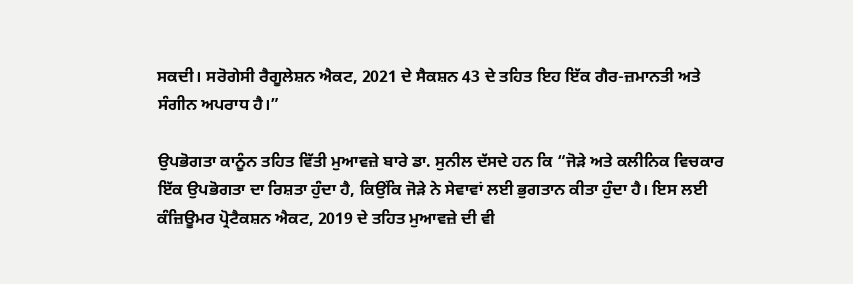ਸਕਦੀ। ਸਰੋਗੇਸੀ ਰੈਗੂਲੇਸ਼ਨ ਐਕਟ, 2021 ਦੇ ਸੈਕਸ਼ਨ 43 ਦੇ ਤਹਿਤ ਇਹ ਇੱਕ ਗੈਰ-ਜ਼ਮਾਨਤੀ ਅਤੇ ਸੰਗੀਨ ਅਪਰਾਧ ਹੈ।”

ਉਪਭੋਗਤਾ ਕਾਨੂੰਨ ਤਹਿਤ ਵਿੱਤੀ ਮੁਆਵਜ਼ੇ ਬਾਰੇ ਡਾ. ਸੁਨੀਲ ਦੱਸਦੇ ਹਨ ਕਿ “ਜੋੜੇ ਅਤੇ ਕਲੀਨਿਕ ਵਿਚਕਾਰ ਇੱਕ ਉਪਭੋਗਤਾ ਦਾ ਰਿਸ਼ਤਾ ਹੁੰਦਾ ਹੈ, ਕਿਉਂਕਿ ਜੋੜੇ ਨੇ ਸੇਵਾਵਾਂ ਲਈ ਭੁਗਤਾਨ ਕੀਤਾ ਹੁੰਦਾ ਹੈ। ਇਸ ਲਈ ਕੰਜ਼ਿਊਮਰ ਪ੍ਰੋਟੈਕਸ਼ਨ ਐਕਟ, 2019 ਦੇ ਤਹਿਤ ਮੁਆਵਜ਼ੇ ਦੀ ਵੀ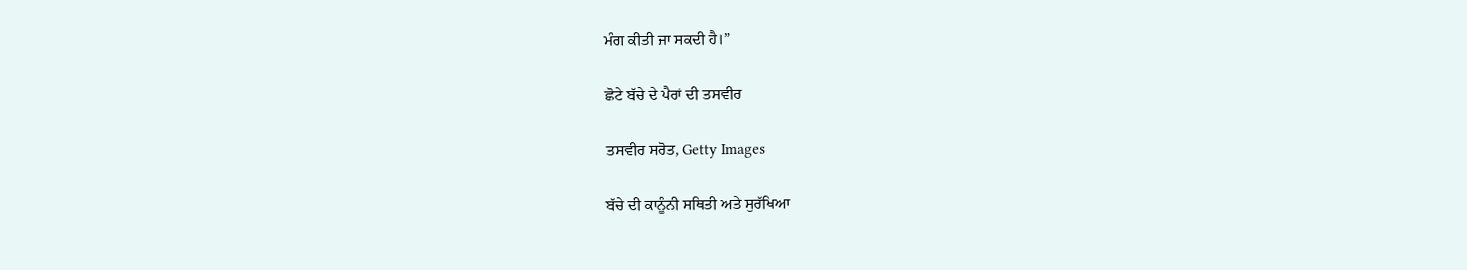ਮੰਗ ਕੀਤੀ ਜਾ ਸਕਦੀ ਹੈ।”

ਛੋਟੇ ਬੱਚੇ ਦੇ ਪੈਰਾਂ ਦੀ ਤਸਵੀਰ

ਤਸਵੀਰ ਸਰੋਤ, Getty Images

ਬੱਚੇ ਦੀ ਕਾਨੂੰਨੀ ਸਥਿਤੀ ਅਤੇ ਸੁਰੱਖਿਆ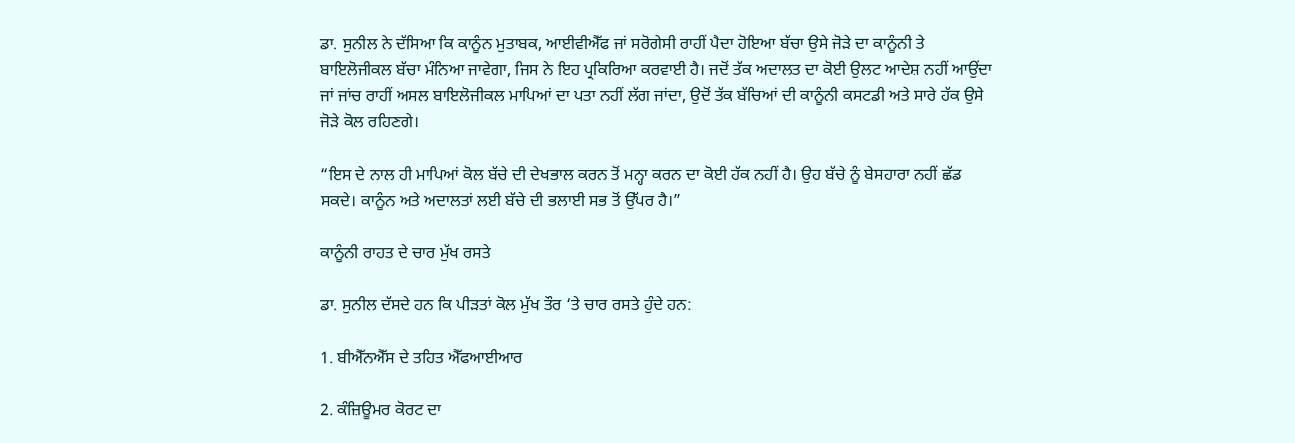ਡਾ. ਸੁਨੀਲ ਨੇ ਦੱਸਿਆ ਕਿ ਕਾਨੂੰਨ ਮੁਤਾਬਕ, ਆਈਵੀਐੱਫ ਜਾਂ ਸਰੋਗੇਸੀ ਰਾਹੀਂ ਪੈਦਾ ਹੋਇਆ ਬੱਚਾ ਉਸੇ ਜੋੜੇ ਦਾ ਕਾਨੂੰਨੀ ਤੇ ਬਾਇਲੋਜੀਕਲ ਬੱਚਾ ਮੰਨਿਆ ਜਾਵੇਗਾ, ਜਿਸ ਨੇ ਇਹ ਪ੍ਰਕਿਰਿਆ ਕਰਵਾਈ ਹੈ। ਜਦੋਂ ਤੱਕ ਅਦਾਲਤ ਦਾ ਕੋਈ ਉਲਟ ਆਦੇਸ਼ ਨਹੀਂ ਆਉਂਦਾ ਜਾਂ ਜਾਂਚ ਰਾਹੀਂ ਅਸਲ ਬਾਇਲੋਜੀਕਲ ਮਾਪਿਆਂ ਦਾ ਪਤਾ ਨਹੀਂ ਲੱਗ ਜਾਂਦਾ, ਉਦੋਂ ਤੱਕ ਬੱਚਿਆਂ ਦੀ ਕਾਨੂੰਨੀ ਕਸਟਡੀ ਅਤੇ ਸਾਰੇ ਹੱਕ ਉਸੇ ਜੋੜੇ ਕੋਲ ਰਹਿਣਗੇ।

“ਇਸ ਦੇ ਨਾਲ ਹੀ ਮਾਪਿਆਂ ਕੋਲ ਬੱਚੇ ਦੀ ਦੇਖਭਾਲ ਕਰਨ ਤੋਂ ਮਨ੍ਹਾ ਕਰਨ ਦਾ ਕੋਈ ਹੱਕ ਨਹੀਂ ਹੈ। ਉਹ ਬੱਚੇ ਨੂੰ ਬੇਸਹਾਰਾ ਨਹੀਂ ਛੱਡ ਸਕਦੇ। ਕਾਨੂੰਨ ਅਤੇ ਅਦਾਲਤਾਂ ਲਈ ਬੱਚੇ ਦੀ ਭਲਾਈ ਸਭ ਤੋਂ ਉੱਪਰ ਹੈ।”

ਕਾਨੂੰਨੀ ਰਾਹਤ ਦੇ ਚਾਰ ਮੁੱਖ ਰਸਤੇ

ਡਾ. ਸੁਨੀਲ ਦੱਸਦੇ ਹਨ ਕਿ ਪੀੜਤਾਂ ਕੋਲ ਮੁੱਖ ਤੌਰ ‘ਤੇ ਚਾਰ ਰਸਤੇ ਹੁੰਦੇ ਹਨ:

1. ਬੀਐੱਨਐੱਸ ਦੇ ਤਹਿਤ ਐੱਫਆਈਆਰ

2. ਕੰਜ਼ਿਊਮਰ ਕੋਰਟ ਦਾ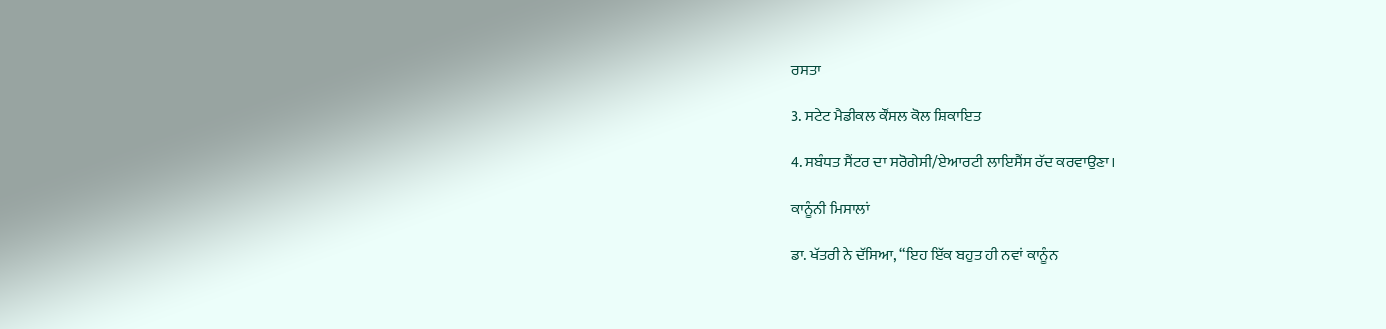ਰਸਤਾ

3. ਸਟੇਟ ਮੈਡੀਕਲ ਕੌਂਸਲ ਕੋਲ ਸ਼ਿਕਾਇਤ

4. ਸਬੰਧਤ ਸੈਂਟਰ ਦਾ ਸਰੋਗੇਸੀ/ਏਆਰਟੀ ਲਾਇਸੈਂਸ ਰੱਦ ਕਰਵਾਉਣਾ।

ਕਾਨੂੰਨੀ ਮਿਸਾਲਾਂ

ਡਾ. ਖੱਤਰੀ ਨੇ ਦੱਸਿਆ, “ਇਹ ਇੱਕ ਬਹੁਤ ਹੀ ਨਵਾਂ ਕਾਨੂੰਨ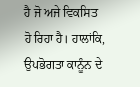ਹੈ ਜੋ ਅਜੇ ਵਿਕਸਿਤ ਹੋ ਰਿਹਾ ਹੈ। ਹਾਲਾਂਕਿ, ਉਪਭੋਗਤਾ ਕਾਨੂੰਨ ਦੇ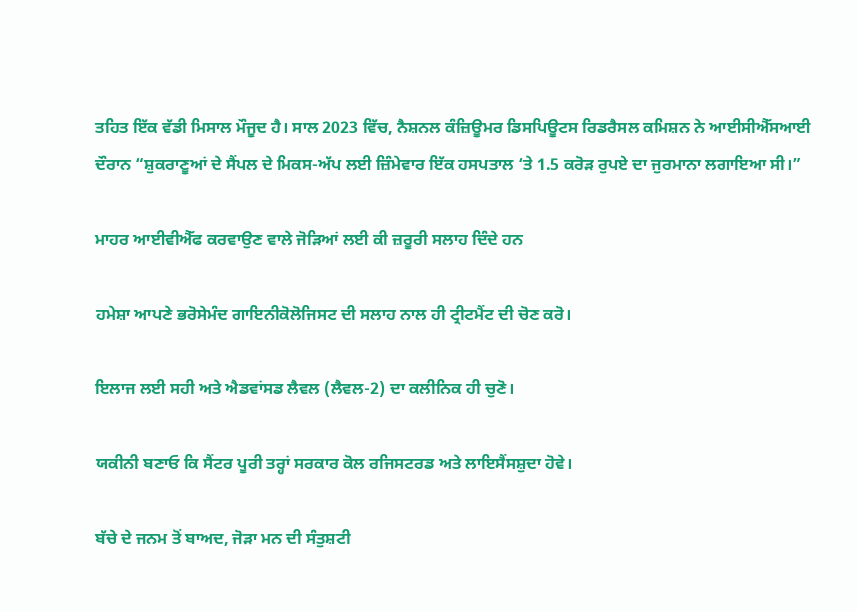ਤਹਿਤ ਇੱਕ ਵੱਡੀ ਮਿਸਾਲ ਮੌਜੂਦ ਹੈ। ਸਾਲ 2023 ਵਿੱਚ, ਨੈਸ਼ਨਲ ਕੰਜ਼ਿਊਮਰ ਡਿਸਪਿਊਟਸ ਰਿਡਰੈਸਲ ਕਮਿਸ਼ਨ ਨੇ ਆਈਸੀਐੱਸਆਈ ਦੌਰਾਨ “ਸ਼ੁਕਰਾਣੂਆਂ ਦੇ ਸੈਂਪਲ ਦੇ ਮਿਕਸ-ਅੱਪ ਲਈ ਜ਼ਿੰਮੇਵਾਰ ਇੱਕ ਹਸਪਤਾਲ ‘ਤੇ 1.5 ਕਰੋੜ ਰੁਪਏ ਦਾ ਜੁਰਮਾਨਾ ਲਗਾਇਆ ਸੀ।”

ਮਾਹਰ ਆਈਵੀਐੱਫ ਕਰਵਾਉਣ ਵਾਲੇ ਜੋੜਿਆਂ ਲਈ ਕੀ ਜ਼ਰੂਰੀ ਸਲਾਹ ਦਿੰਦੇ ਹਨ

ਹਮੇਸ਼ਾ ਆਪਣੇ ਭਰੋਸੇਮੰਦ ਗਾਇਨੀਕੋਲੋਜਿਸਟ ਦੀ ਸਲਾਹ ਨਾਲ ਹੀ ਟ੍ਰੀਟਮੈਂਟ ਦੀ ਚੋਣ ਕਰੋ।

ਇਲਾਜ ਲਈ ਸਹੀ ਅਤੇ ਐਡਵਾਂਸਡ ਲੈਵਲ (ਲੈਵਲ-2) ਦਾ ਕਲੀਨਿਕ ਹੀ ਚੁਣੋ।

ਯਕੀਨੀ ਬਣਾਓ ਕਿ ਸੈਂਟਰ ਪੂਰੀ ਤਰ੍ਹਾਂ ਸਰਕਾਰ ਕੋਲ ਰਜਿਸਟਰਡ ਅਤੇ ਲਾਇਸੈਂਸਸ਼ੁਦਾ ਹੋਵੇ।

ਬੱਚੇ ਦੇ ਜਨਮ ਤੋਂ ਬਾਅਦ, ਜੋੜਾ ਮਨ ਦੀ ਸੰਤੁਸ਼ਟੀ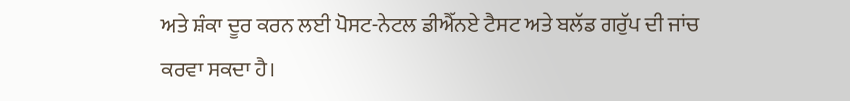ਅਤੇ ਸ਼ੰਕਾ ਦੂਰ ਕਰਨ ਲਈ ਪੋਸਟ-ਨੇਟਲ ਡੀਐੱਨਏ ਟੈਸਟ ਅਤੇ ਬਲੱਡ ਗਰੁੱਪ ਦੀ ਜਾਂਚ ਕਰਵਾ ਸਕਦਾ ਹੈ।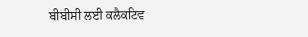ਬੀਬੀਸੀ ਲਈ ਕਲੈਕਟਿਵ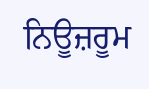ਨਿਊਜ਼ਰੂਮ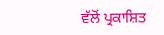ਵੱਲੋਂ ਪ੍ਰਕਾਸ਼ਿਤ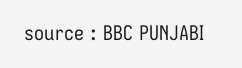source : BBC PUNJABI